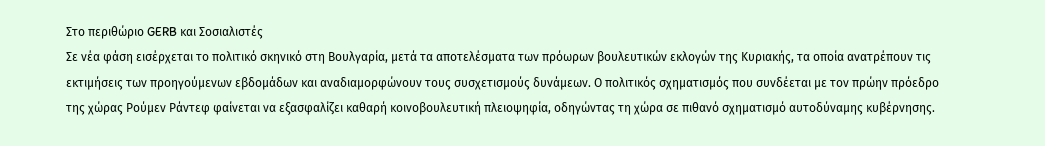Στο περιθώριο GERB και Σοσιαλιστές
Σε νέα φάση εισέρχεται το πολιτικό σκηνικό στη Βουλγαρία, μετά τα αποτελέσματα των πρόωρων βουλευτικών εκλογών της Κυριακής, τα οποία ανατρέπουν τις εκτιμήσεις των προηγούμενων εβδομάδων και αναδιαμορφώνουν τους συσχετισμούς δυνάμεων. Ο πολιτικός σχηματισμός που συνδέεται με τον πρώην πρόεδρο της χώρας Ρούμεν Ράντεφ φαίνεται να εξασφαλίζει καθαρή κοινοβουλευτική πλειοψηφία, οδηγώντας τη χώρα σε πιθανό σχηματισμό αυτοδύναμης κυβέρνησης.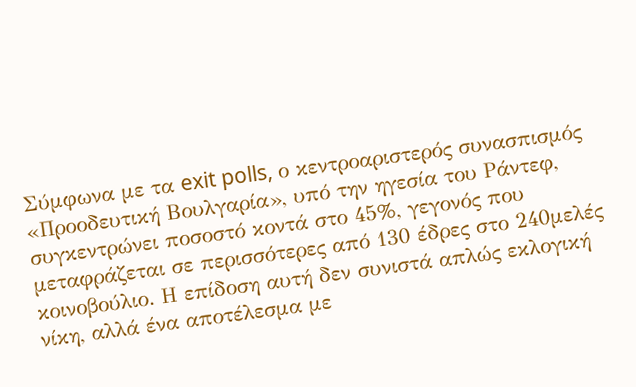Σύμφωνα με τα exit polls, ο κεντροαριστερός συνασπισμός «Προοδευτική Βουλγαρία», υπό την ηγεσία του Ράντεφ, συγκεντρώνει ποσοστό κοντά στο 45%, γεγονός που μεταφράζεται σε περισσότερες από 130 έδρες στο 240μελές κοινοβούλιο. Η επίδοση αυτή δεν συνιστά απλώς εκλογική νίκη, αλλά ένα αποτέλεσμα με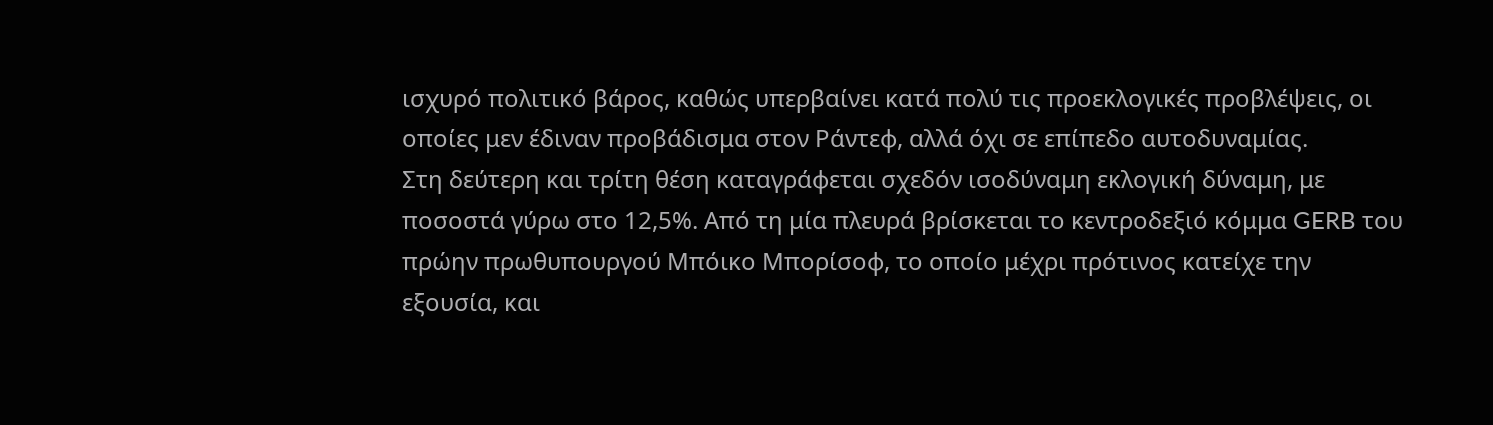ισχυρό πολιτικό βάρος, καθώς υπερβαίνει κατά πολύ τις προεκλογικές προβλέψεις, οι οποίες μεν έδιναν προβάδισμα στον Ράντεφ, αλλά όχι σε επίπεδο αυτοδυναμίας.
Στη δεύτερη και τρίτη θέση καταγράφεται σχεδόν ισοδύναμη εκλογική δύναμη, με ποσοστά γύρω στο 12,5%. Από τη μία πλευρά βρίσκεται το κεντροδεξιό κόμμα GERB του πρώην πρωθυπουργού Μπόικο Μπορίσοφ, το οποίο μέχρι πρότινος κατείχε την εξουσία, και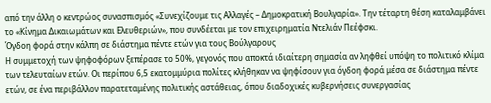από την άλλη ο κεντρώος συνασπισμός «Συνεχίζουμε τις Αλλαγές – Δημοκρατική Βουλγαρία». Την τέταρτη θέση καταλαμβάνει το «Κίνημα Δικαιωμάτων και Ελευθεριών», που συνδέεται με τον επιχειρηματία Ντελιάν Πεέφσκι.
Όγδοη φορά στην κάλπη σε διάστημα πέντε ετών για τους Βούλγαρους
Η συμμετοχή των ψηφοφόρων ξεπέρασε το 50%, γεγονός που αποκτά ιδιαίτερη σημασία αν ληφθεί υπόψη το πολιτικό κλίμα των τελευταίων ετών. Οι περίπου 6,5 εκατομμύρια πολίτες κλήθηκαν να ψηφίσουν για όγδοη φορά μέσα σε διάστημα πέντε ετών, σε ένα περιβάλλον παρατεταμένης πολιτικής αστάθειας, όπου διαδοχικές κυβερνήσεις συνεργασίας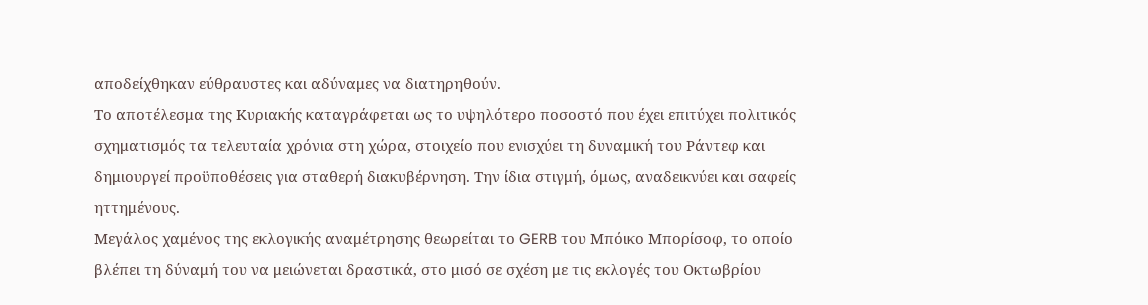αποδείχθηκαν εύθραυστες και αδύναμες να διατηρηθούν.
Το αποτέλεσμα της Κυριακής καταγράφεται ως το υψηλότερο ποσοστό που έχει επιτύχει πολιτικός σχηματισμός τα τελευταία χρόνια στη χώρα, στοιχείο που ενισχύει τη δυναμική του Ράντεφ και δημιουργεί προϋποθέσεις για σταθερή διακυβέρνηση. Την ίδια στιγμή, όμως, αναδεικνύει και σαφείς ηττημένους.
Μεγάλος χαμένος της εκλογικής αναμέτρησης θεωρείται το GERB του Μπόικο Μπορίσοφ, το οποίο βλέπει τη δύναμή του να μειώνεται δραστικά, στο μισό σε σχέση με τις εκλογές του Οκτωβρίου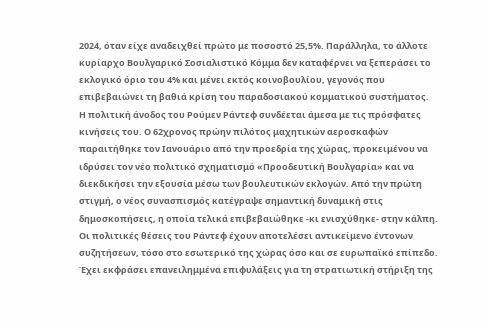2024, όταν είχε αναδειχθεί πρώτο με ποσοστό 25,5%. Παράλληλα, το άλλοτε κυρίαρχο Βουλγαρικό Σοσιαλιστικό Κόμμα δεν καταφέρνει να ξεπεράσει το εκλογικό όριο του 4% και μένει εκτός κοινοβουλίου, γεγονός που επιβεβαιώνει τη βαθιά κρίση του παραδοσιακού κομματικού συστήματος.
Η πολιτική άνοδος του Ρούμεν Ράντεφ συνδέεται άμεσα με τις πρόσφατες κινήσεις του. Ο 62χρονος πρώην πιλότος μαχητικών αεροσκαφών παραιτήθηκε τον Ιανουάριο από την προεδρία της χώρας, προκειμένου να ιδρύσει τον νέο πολιτικό σχηματισμό «Προοδευτική Βουλγαρία» και να διεκδικήσει την εξουσία μέσω των βουλευτικών εκλογών. Από την πρώτη στιγμή, ο νέος συνασπισμός κατέγραψε σημαντική δυναμική στις δημοσκοπήσεις, η οποία τελικά επιβεβαιώθηκε -κι ενισχύθηκε- στην κάλπη.
Οι πολιτικές θέσεις του Ράντεφ έχουν αποτελέσει αντικείμενο έντονων συζητήσεων, τόσο στο εσωτερικό της χώρας όσο και σε ευρωπαϊκό επίπεδο. Έχει εκφράσει επανειλημμένα επιφυλάξεις για τη στρατιωτική στήριξη της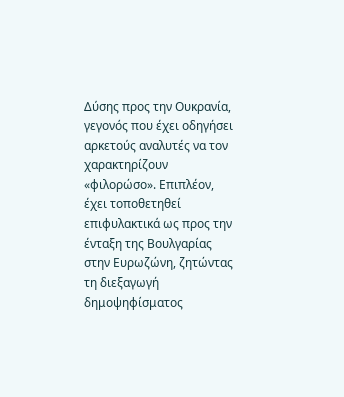Δύσης προς την Ουκρανία, γεγονός που έχει οδηγήσει αρκετούς αναλυτές να τον χαρακτηρίζουν «φιλορώσο». Επιπλέον, έχει τοποθετηθεί επιφυλακτικά ως προς την ένταξη της Βουλγαρίας στην Ευρωζώνη, ζητώντας τη διεξαγωγή δημοψηφίσματος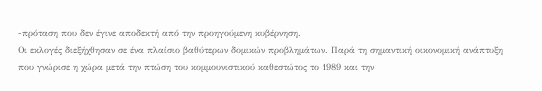-πρόταση που δεν έγινε αποδεκτή από την προηγούμενη κυβέρνηση.
Οι εκλογές διεξήχθησαν σε ένα πλαίσιο βαθύτερων δομικών προβλημάτων. Παρά τη σημαντική οικονομική ανάπτυξη που γνώρισε η χώρα μετά την πτώση του κομμουνιστικού καθεστώτος το 1989 και την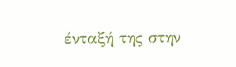ένταξή της στην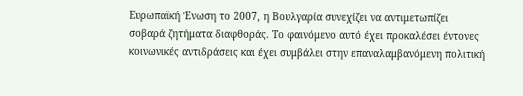Ευρωπαϊκή Ένωση το 2007, η Βουλγαρία συνεχίζει να αντιμετωπίζει σοβαρά ζητήματα διαφθοράς. Το φαινόμενο αυτό έχει προκαλέσει έντονες κοινωνικές αντιδράσεις και έχει συμβάλει στην επαναλαμβανόμενη πολιτική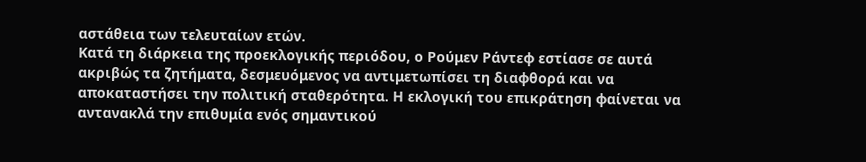αστάθεια των τελευταίων ετών.
Κατά τη διάρκεια της προεκλογικής περιόδου, ο Ρούμεν Ράντεφ εστίασε σε αυτά ακριβώς τα ζητήματα, δεσμευόμενος να αντιμετωπίσει τη διαφθορά και να αποκαταστήσει την πολιτική σταθερότητα. Η εκλογική του επικράτηση φαίνεται να αντανακλά την επιθυμία ενός σημαντικού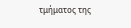τμήματος της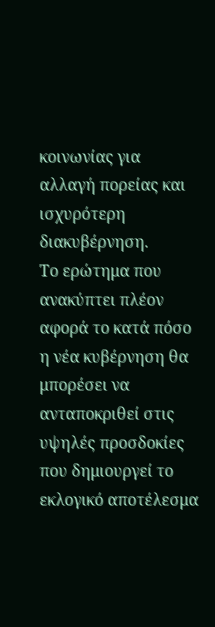κοινωνίας για αλλαγή πορείας και ισχυρότερη διακυβέρνηση.
Το ερώτημα που ανακύπτει πλέον αφορά το κατά πόσο η νέα κυβέρνηση θα μπορέσει να ανταποκριθεί στις υψηλές προσδοκίες που δημιουργεί το εκλογικό αποτέλεσμα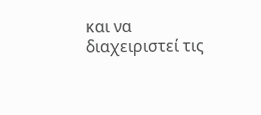και να διαχειριστεί τις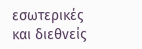εσωτερικές και διεθνείς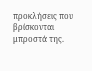προκλήσεις που βρίσκονται μπροστά της.